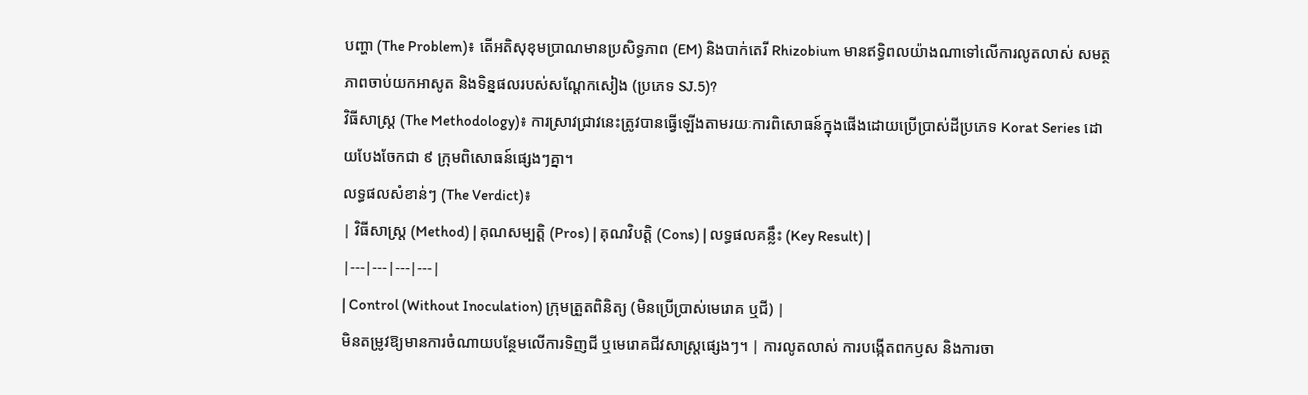បញ្ហា (The Problem)៖ តើអតិសុខុមប្រាណមានប្រសិទ្ធភាព (EM) និងបាក់តេរី Rhizobium មានឥទ្ធិពលយ៉ាងណាទៅលើការលូតលាស់ សមត្ថភាពចាប់យកអាសូត និងទិន្នផលរបស់សណ្តែកសៀង (ប្រភេទ SJ.5)?
វិធីសាស្ត្រ (The Methodology)៖ ការស្រាវជ្រាវនេះត្រូវបានធ្វើឡើងតាមរយៈការពិសោធន៍ក្នុងផើងដោយប្រើប្រាស់ដីប្រភេទ Korat Series ដោយបែងចែកជា ៩ ក្រុមពិសោធន៍ផ្សេងៗគ្នា។
លទ្ធផលសំខាន់ៗ (The Verdict)៖
| វិធីសាស្ត្រ (Method) | គុណសម្បត្តិ (Pros) | គុណវិបត្តិ (Cons) | លទ្ធផលគន្លឹះ (Key Result) |
|---|---|---|---|
| Control (Without Inoculation) ក្រុមត្រួតពិនិត្យ (មិនប្រើប្រាស់មេរោគ ឬជី) |
មិនតម្រូវឱ្យមានការចំណាយបន្ថែមលើការទិញជី ឬមេរោគជីវសាស្ត្រផ្សេងៗ។ | ការលូតលាស់ ការបង្កើតពកឫស និងការចា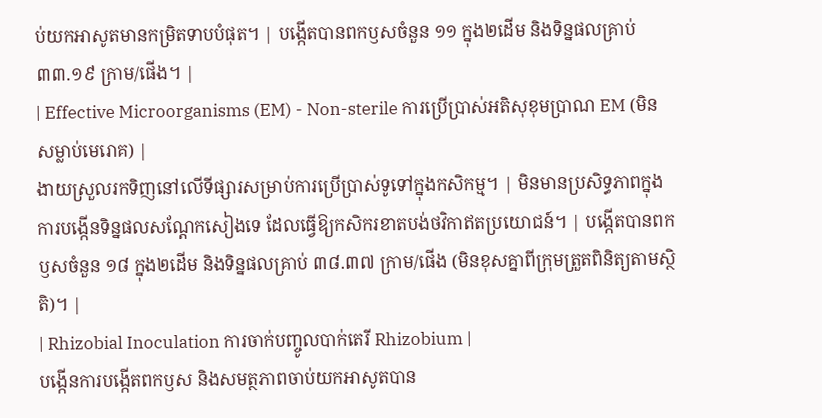ប់យកអាសូតមានកម្រិតទាបបំផុត។ | បង្កើតបានពកឫសចំនួន ១១ ក្នុង២ដើម និងទិន្នផលគ្រាប់ ៣៣.១៩ ក្រាម/ផើង។ |
| Effective Microorganisms (EM) - Non-sterile ការប្រើប្រាស់អតិសុខុមប្រាណ EM (មិនសម្លាប់មេរោគ) |
ងាយស្រួលរកទិញនៅលើទីផ្សារសម្រាប់ការប្រើប្រាស់ទូទៅក្នុងកសិកម្ម។ | មិនមានប្រសិទ្ធភាពក្នុងការបង្កើនទិន្នផលសណ្តែកសៀងទេ ដែលធ្វើឱ្យកសិករខាតបង់ថវិកាឥតប្រយោជន៍។ | បង្កើតបានពកឫសចំនួន ១៨ ក្នុង២ដើម និងទិន្នផលគ្រាប់ ៣៨.៣៧ ក្រាម/ផើង (មិនខុសគ្នាពីក្រុមត្រួតពិនិត្យតាមស្ថិតិ)។ |
| Rhizobial Inoculation ការចាក់បញ្ចូលបាក់តេរី Rhizobium |
បង្កើនការបង្កើតពកឫស និងសមត្ថភាពចាប់យកអាសូតបាន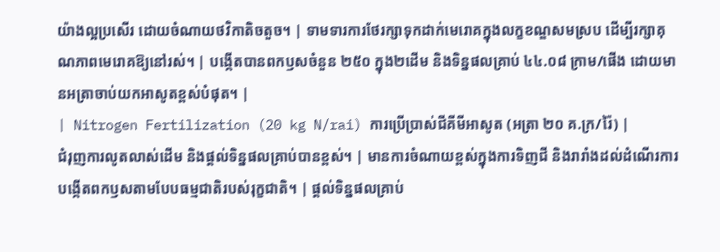យ៉ាងល្អប្រសើរ ដោយចំណាយថវិកាតិចតួច។ | ទាមទារការថែរក្សាទុកដាក់មេរោគក្នុងលក្ខខណ្ឌសមស្រប ដើម្បីរក្សាគុណភាពមេរោគឱ្យនៅរស់។ | បង្កើតបានពកឫសចំនួន ២៥០ ក្នុង២ដើម និងទិន្នផលគ្រាប់ ៤៤.០៨ ក្រាម/ផើង ដោយមានអត្រាចាប់យកអាសូតខ្ពស់បំផុត។ |
| Nitrogen Fertilization (20 kg N/rai) ការប្រើប្រាស់ជីគីមីអាសូត (អត្រា ២០ គ.ក្រ/រ៉ៃ) |
ជំរុញការលូតលាស់ដើម និងផ្តល់ទិន្នផលគ្រាប់បានខ្ពស់។ | មានការចំណាយខ្ពស់ក្នុងការទិញជី និងរារាំងដល់ដំណើរការបង្កើតពកឫសតាមបែបធម្មជាតិរបស់រុក្ខជាតិ។ | ផ្តល់ទិន្នផលគ្រាប់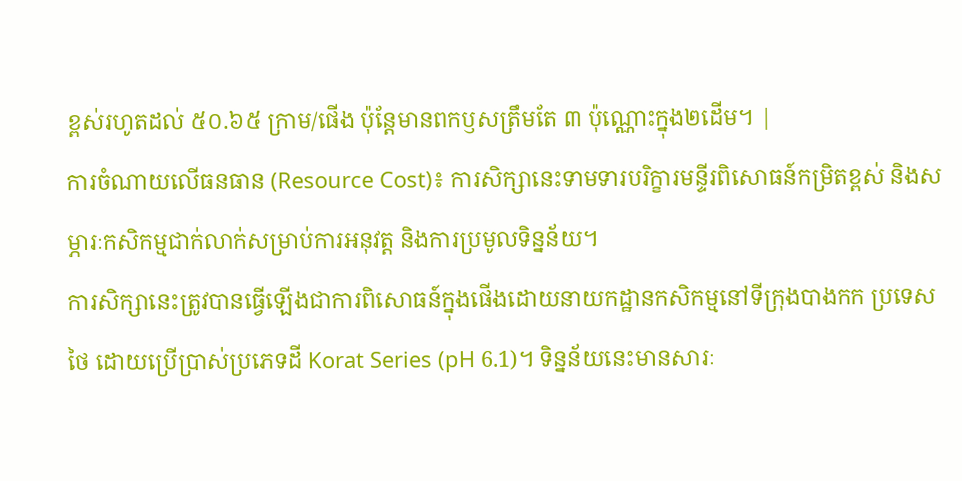ខ្ពស់រហូតដល់ ៥០.៦៥ ក្រាម/ផើង ប៉ុន្តែមានពកឫសត្រឹមតែ ៣ ប៉ុណ្ណោះក្នុង២ដើម។ |
ការចំណាយលើធនធាន (Resource Cost)៖ ការសិក្សានេះទាមទារបរិក្ខារមន្ទីរពិសោធន៍កម្រិតខ្ពស់ និងសម្ភារៈកសិកម្មជាក់លាក់សម្រាប់ការអនុវត្ត និងការប្រមូលទិន្នន័យ។
ការសិក្សានេះត្រូវបានធ្វើឡើងជាការពិសោធន៍ក្នុងផើងដោយនាយកដ្ឋានកសិកម្មនៅទីក្រុងបាងកក ប្រទេសថៃ ដោយប្រើប្រាស់ប្រភេទដី Korat Series (pH 6.1)។ ទិន្នន័យនេះមានសារៈ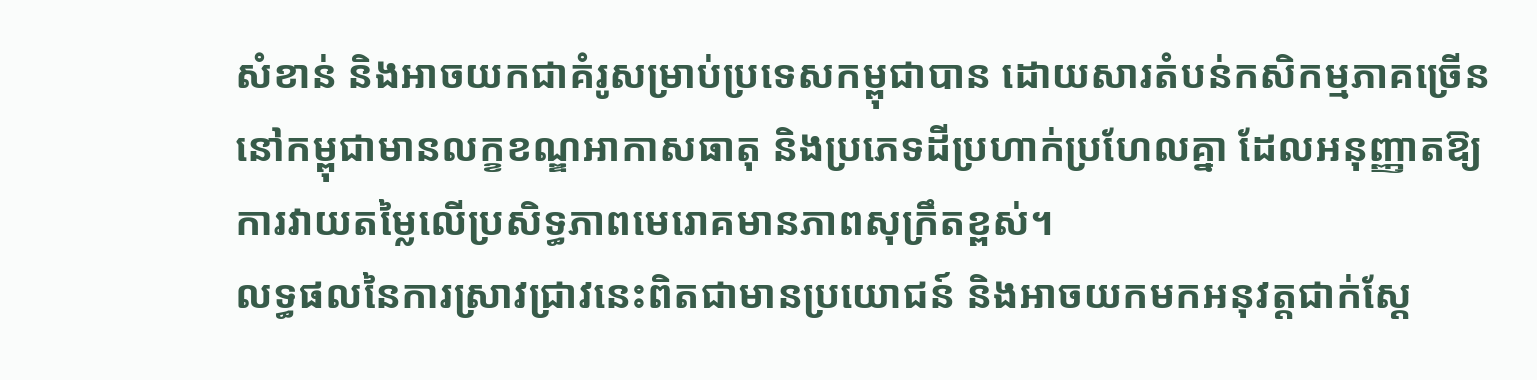សំខាន់ និងអាចយកជាគំរូសម្រាប់ប្រទេសកម្ពុជាបាន ដោយសារតំបន់កសិកម្មភាគច្រើននៅកម្ពុជាមានលក្ខខណ្ឌអាកាសធាតុ និងប្រភេទដីប្រហាក់ប្រហែលគ្នា ដែលអនុញ្ញាតឱ្យការវាយតម្លៃលើប្រសិទ្ធភាពមេរោគមានភាពសុក្រឹតខ្ពស់។
លទ្ធផលនៃការស្រាវជ្រាវនេះពិតជាមានប្រយោជន៍ និងអាចយកមកអនុវត្តជាក់ស្តែ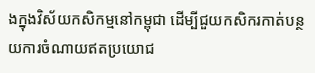ងក្នុងវិស័យកសិកម្មនៅកម្ពុជា ដើម្បីជួយកសិករកាត់បន្ថយការចំណាយឥតប្រយោជ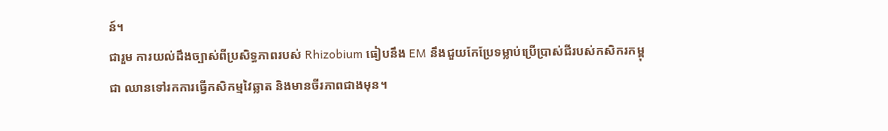ន៍។
ជារួម ការយល់ដឹងច្បាស់ពីប្រសិទ្ធភាពរបស់ Rhizobium ធៀបនឹង EM នឹងជួយកែប្រែទម្លាប់ប្រើប្រាស់ជីរបស់កសិករកម្ពុជា ឈានទៅរកការធ្វើកសិកម្មវៃឆ្លាត និងមានចីរភាពជាងមុន។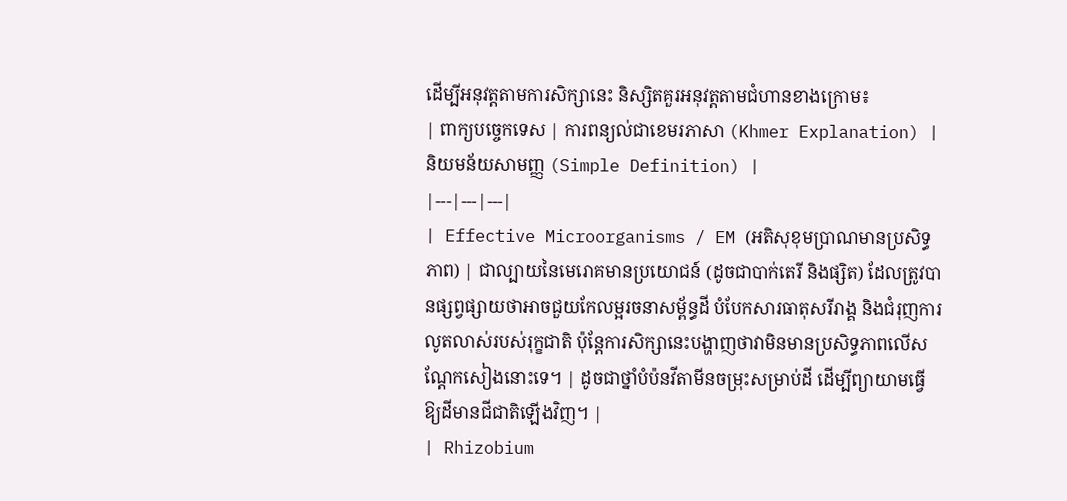ដើម្បីអនុវត្តតាមការសិក្សានេះ និស្សិតគួរអនុវត្តតាមជំហានខាងក្រោម៖
| ពាក្យបច្ចេកទេស | ការពន្យល់ជាខេមរភាសា (Khmer Explanation) | និយមន័យសាមញ្ញ (Simple Definition) |
|---|---|---|
| Effective Microorganisms / EM (អតិសុខុមប្រាណមានប្រសិទ្ធភាព) | ជាល្បាយនៃមេរោគមានប្រយោជន៍ (ដូចជាបាក់តេរី និងផ្សិត) ដែលត្រូវបានផ្សព្វផ្សាយថាអាចជួយកែលម្អរចនាសម្ព័ន្ធដី បំបែកសារធាតុសរីរាង្គ និងជំរុញការលូតលាស់របស់រុក្ខជាតិ ប៉ុន្តែការសិក្សានេះបង្ហាញថាវាមិនមានប្រសិទ្ធភាពលើសណ្តែកសៀងនោះទេ។ | ដូចជាថ្នាំបំប៉នវីតាមីនចម្រុះសម្រាប់ដី ដើម្បីព្យាយាមធ្វើឱ្យដីមានជីជាតិឡើងវិញ។ |
| Rhizobium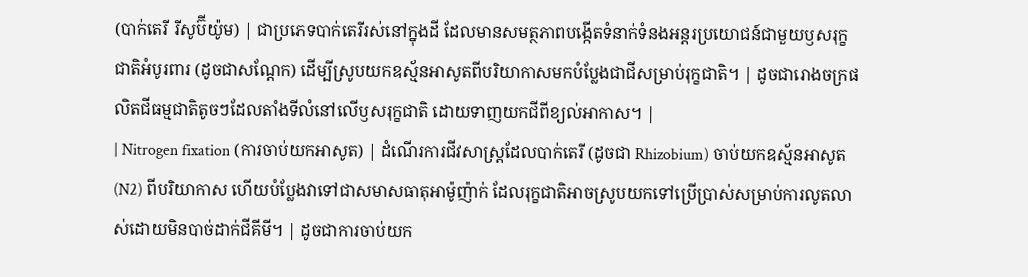(បាក់តេរី រីសូប៊ីយ៉ូម) | ជាប្រភេទបាក់តេរីរស់នៅក្នុងដី ដែលមានសមត្ថភាពបង្កើតទំនាក់ទំនងអន្តរប្រយោជន៍ជាមួយឫសរុក្ខជាតិអំបូរពារ (ដូចជាសណ្តែក) ដើម្បីស្រូបយកឧស្ម័នអាសូតពីបរិយាកាសមកបំប្លែងជាជីសម្រាប់រុក្ខជាតិ។ | ដូចជារោងចក្រផលិតជីធម្មជាតិតូចៗដែលតាំងទីលំនៅលើឫសរុក្ខជាតិ ដោយទាញយកជីពីខ្យល់អាកាស។ |
| Nitrogen fixation (ការចាប់យកអាសូត) | ដំណើរការជីវសាស្ត្រដែលបាក់តេរី (ដូចជា Rhizobium) ចាប់យកឧស្ម័នអាសូត (N2) ពីបរិយាកាស ហើយបំប្លែងវាទៅជាសមាសធាតុអាម៉ូញ៉ាក់ ដែលរុក្ខជាតិអាចស្រូបយកទៅប្រើប្រាស់សម្រាប់ការលូតលាស់ដោយមិនបាច់ដាក់ជីគីមី។ | ដូចជាការចាប់យក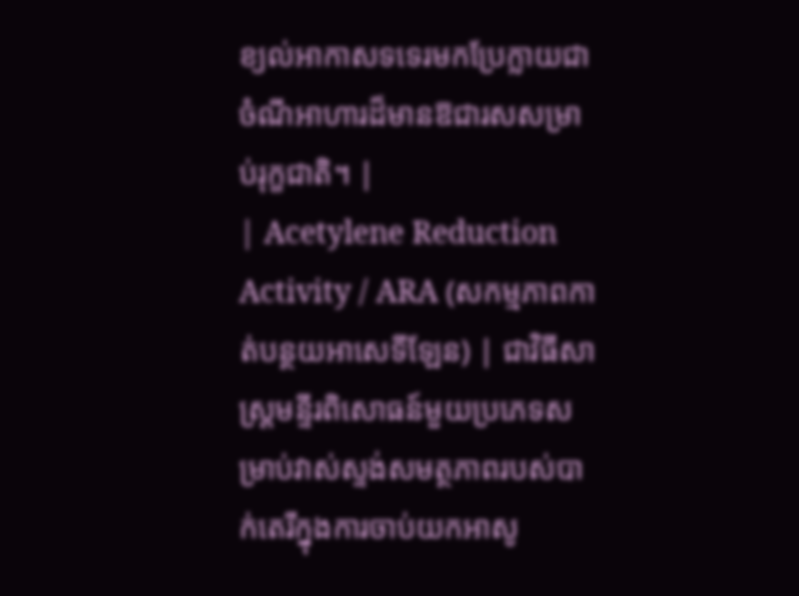ខ្យល់អាកាសទទេរមកប្រែក្លាយជាចំណីអាហារដ៏មានឱជារសសម្រាប់រុក្ខជាតិ។ |
| Acetylene Reduction Activity / ARA (សកម្មភាពកាត់បន្ថយអាសេទីឡែន) | ជាវិធីសាស្ត្រមន្ទីរពិសោធន៍មួយប្រភេទសម្រាប់វាស់ស្ទង់សមត្ថភាពរបស់បាក់តេរីក្នុងការចាប់យកអាសូ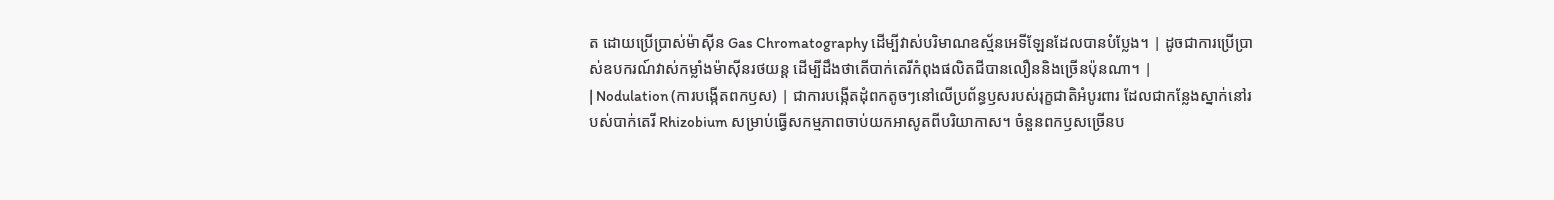ត ដោយប្រើប្រាស់ម៉ាស៊ីន Gas Chromatography ដើម្បីវាស់បរិមាណឧស្ម័នអេទីឡែនដែលបានបំប្លែង។ | ដូចជាការប្រើប្រាស់ឧបករណ៍វាស់កម្លាំងម៉ាស៊ីនរថយន្ត ដើម្បីដឹងថាតើបាក់តេរីកំពុងផលិតជីបានលឿននិងច្រើនប៉ុនណា។ |
| Nodulation (ការបង្កើតពកឫស) | ជាការបង្កើតដុំពកតូចៗនៅលើប្រព័ន្ធឫសរបស់រុក្ខជាតិអំបូរពារ ដែលជាកន្លែងស្នាក់នៅរបស់បាក់តេរី Rhizobium សម្រាប់ធ្វើសកម្មភាពចាប់យកអាសូតពីបរិយាកាស។ ចំនួនពកឫសច្រើនប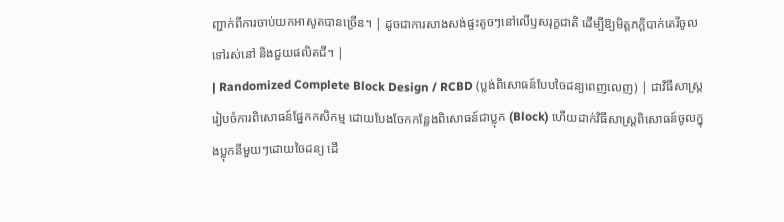ញ្ជាក់ពីការចាប់យកអាសូតបានច្រើន។ | ដូចជាការសាងសង់ផ្ទះតូចៗនៅលើឫសរុក្ខជាតិ ដើម្បីឱ្យមិត្តភក្តិបាក់តេរីចូលទៅរស់នៅ និងជួយផលិតជី។ |
| Randomized Complete Block Design / RCBD (ប្លង់ពិសោធន៍បែបចៃដន្យពេញលេញ) | ជាវិធីសាស្ត្ររៀបចំការពិសោធន៍ផ្នែកកសិកម្ម ដោយបែងចែកកន្លែងពិសោធន៍ជាប្លុក (Block) ហើយដាក់វិធីសាស្ត្រពិសោធន៍ចូលក្នុងប្លុកនីមួយៗដោយចៃដន្យ ដើ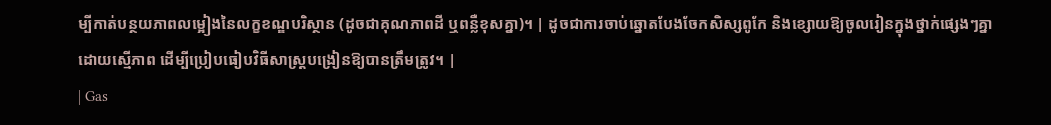ម្បីកាត់បន្ថយភាពលម្អៀងនៃលក្ខខណ្ឌបរិស្ថាន (ដូចជាគុណភាពដី ឬពន្លឺខុសគ្នា)។ | ដូចជាការចាប់ឆ្នោតបែងចែកសិស្សពូកែ និងខ្សោយឱ្យចូលរៀនក្នុងថ្នាក់ផ្សេងៗគ្នាដោយស្មើភាព ដើម្បីប្រៀបធៀបវិធីសាស្ត្របង្រៀនឱ្យបានត្រឹមត្រូវ។ |
| Gas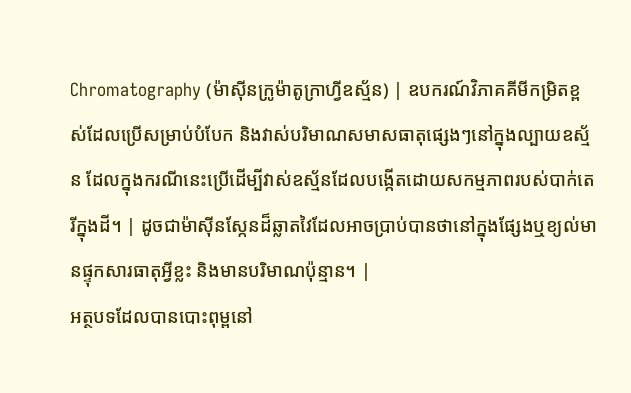Chromatography (ម៉ាស៊ីនក្រូម៉ាតូក្រាហ្វីឧស្ម័ន) | ឧបករណ៍វិភាគគីមីកម្រិតខ្ពស់ដែលប្រើសម្រាប់បំបែក និងវាស់បរិមាណសមាសធាតុផ្សេងៗនៅក្នុងល្បាយឧស្ម័ន ដែលក្នុងករណីនេះប្រើដើម្បីវាស់ឧស្ម័នដែលបង្កើតដោយសកម្មភាពរបស់បាក់តេរីក្នុងដី។ | ដូចជាម៉ាស៊ីនស្កែនដ៏ឆ្លាតវៃដែលអាចប្រាប់បានថានៅក្នុងផ្សែងឬខ្យល់មានផ្ទុកសារធាតុអ្វីខ្លះ និងមានបរិមាណប៉ុន្មាន។ |
អត្ថបទដែលបានបោះពុម្ពនៅ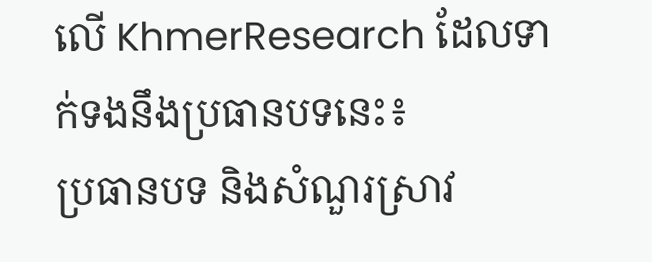លើ KhmerResearch ដែលទាក់ទងនឹងប្រធានបទនេះ៖
ប្រធានបទ និងសំណួរស្រាវ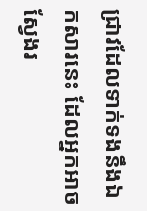ជ្រាវដែលទាក់ទងនឹងឯកសារនេះ ដែលអ្នកអាចស្វែងរ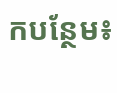កបន្ថែម៖